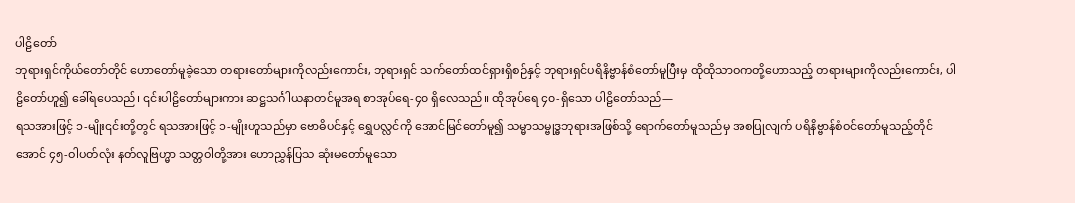ပါဠိတော်
ဘုရားရှင်ကိုယ်တော်တိုင် ဟောတော်မူခဲ့သော တရားတော်များကိုလည်းကောင်း, ဘုရားရှင် သက်တော်ထင်ရှားရှိစဉ်နှင့် ဘုရားရှင်ပရိနိဗ္ဗာန်စံတော်မူပြီးမှ ထိုထိုသာဝကတို့ဟောသည့် တရားများကိုလည်းကောင်း, ပါဠိတော်ဟူ၍ ခေါ်ရပေသည်၊ ၎င်းပါဠိတော်များကား ဆဋ္ဌသင်္ဂါယနာတင်မူအရ စာအုပ်ရေ-၄၀ ရှိလေသည်။ ထိုအုပ်ရေ ၄၀-ရှိသော ပါဠိတော်သည်—
ရသအားဖြင့် ၁-မျိုး၎င်းတို့တွင် ရသအားဖြင့် ၁-မျိုးဟူသည်မှာ ဗောဓိပင်နှင့် ရွှေပလ္လင်ကို အောင်မြင်တော်မူ၍ သမ္မာသမ္ဗုဒ္ဓဘုရားအဖြစ်သို့ ရောက်တော်မူသည်မှ အစပြုလျက် ပရိနိဗ္ဗာန်စံဝင်တော်မူသည့်တိုင်အောင် ၄၅-ဝါပတ်လုံး နတ်လူဗြဟ္မာ သတ္တဝါတို့အား ဟောညွှန်ပြသ ဆုံးမတော်မူသော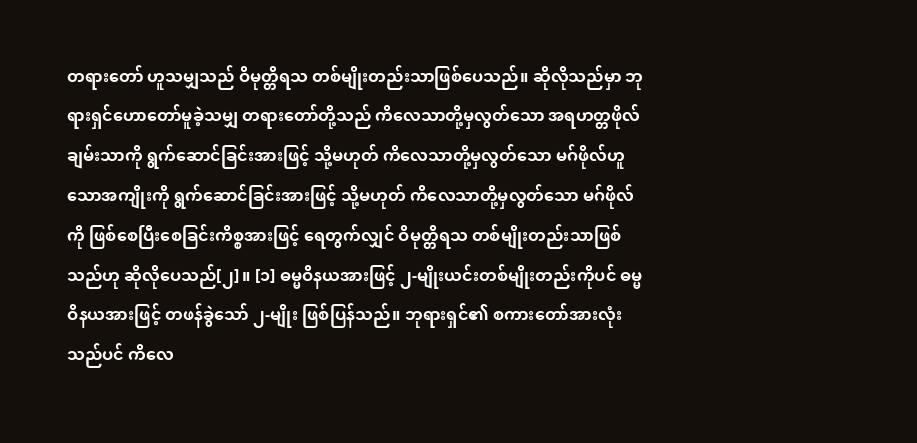တရားတော် ဟူသမျှသည် ဝိမုတ္တိရသ တစ်မျိုးတည်းသာဖြစ်ပေသည်။ ဆိုလိုသည်မှာ ဘုရားရှင်ဟောတော်မူခဲ့သမျှ တရားတော်တို့သည် ကိလေသာတို့မှလွတ်သော အရဟတ္တဖိုလ်ချမ်းသာကို ရွက်ဆောင်ခြင်းအားဖြင့် သို့မဟုတ် ကိလေသာတို့မှလွတ်သော မဂ်ဖိုလ်ဟူသောအကျိုးကို ရွက်ဆောင်ခြင်းအားဖြင့် သို့မဟုတ် ကိလေသာတို့မှလွတ်သော မဂ်ဖိုလ်ကို ဖြစ်စေပြီးစေခြင်းကိစ္စအားဖြင့် ရေတွက်လျှင် ဝိမုတ္တိရသ တစ်မျိုးတည်းသာဖြစ်သည်ဟု ဆိုလိုပေသည်[၂]။ [၁] ဓမ္မဝိနယအားဖြင့် ၂-မျိုးယင်းတစ်မျိုးတည်းကိုပင် ဓမ္မဝိနယအားဖြင့် တဖန်ခွဲသော် ၂-မျိုး ဖြစ်ပြန်သည်။ ဘုရားရှင်၏ စကားတော်အားလုံးသည်ပင် ကိလေ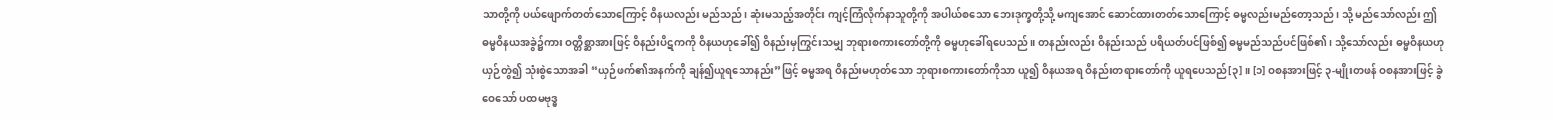သာတို့ကို ပယ်ဖျောက်တတ်သောကြောင့် ဝိနယလည်း မည်သည်၊ ဆုံးမသည့်အတိုင်း ကျင့်ကြံလိုက်နာသူတို့ကို အပါယ်စသော ဘေးဒုက္ခတို့သို့ မကျအောင် ဆောင်ထားတတ်သောကြောင့် ဓမ္မလည်းမည်တော့သည်၊ သို့ မည်သော်လည်း ဤဓမ္မဝိနယအခွဲ၌ကား ဝတ္တိစ္ဆာအားဖြင့် ဝိနည်းပိဋကကို ဝိနယဟုခေါ်၍ ဝိနည်းမှကြွင်းသမျှ ဘုရားစကားတော်တို့ကို ဓမ္မဟုခေါ်ရပေသည်။ တနည်းလည်း ဝိနည်းသည် ပရိယတ်ပင်ဖြစ်၍ ဓမ္မမည်သည်ပင်ဖြစ်၏၊ သို့သော်လည်း ဓမ္မဝိနယဟု ယှဉ်တွဲ၍ သုံးစွဲသောအခါ “ယှဉ်ဖက်၏အနက်ကို ချန်၍ယူရသောနည်း”ဖြင့် ဓမ္မအရ ဝိနည်းမဟုတ်သော ဘုရားစကားတော်ကိုသာ ယူ၍ ဝိနယအရ ဝိနည်းတရားတော်ကို ယူရပေသည်[၃]။ [၁] ဝစနအားဖြင့် ၃-မျိုးတဖန် ဝစနအားဖြင့် ခွဲဝေသော် ပထမဗုဒ္ဓ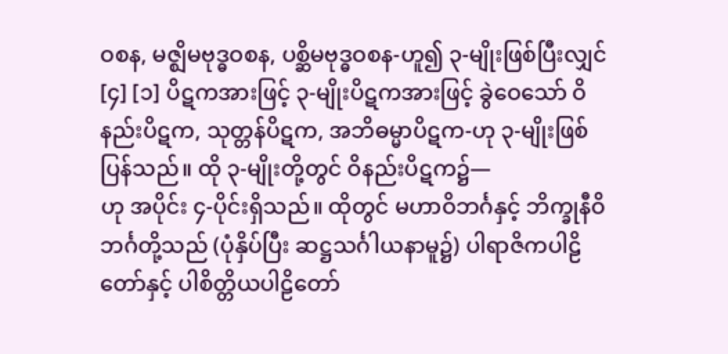ဝစန, မဇ္ဈိမဗုဒ္ဓဝစန, ပစ္ဆိမဗုဒ္ဓဝစန-ဟူ၍ ၃-မျိုးဖြစ်ပြီးလျှင်[၄] [၁] ပိဋကအားဖြင့် ၃-မျိုးပိဋကအားဖြင့် ခွဲဝေသော် ဝိနည်းပိဋက, သုတ္တန်ပိဋက, အဘိဓမ္မာပိဋက-ဟု ၃-မျိုးဖြစ် ပြန်သည်။ ထို ၃-မျိုးတို့တွင် ဝိနည်းပိဋက၌—
ဟု အပိုင်း ၄-ပိုင်းရှိသည်။ ထိုတွင် မဟာဝိဘင်္ဂနှင့် ဘိက္ခုနီဝိဘင်္ဂတို့သည် (ပုံနှိပ်ပြီး ဆဋ္ဌသင်္ဂါယနာမူ၌) ပါရာဇိကပါဠိတော်နှင့် ပါစိတ္တိယပါဠိတော်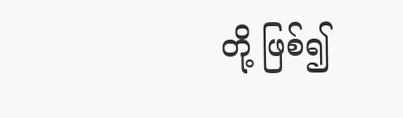တို့ ဖြစ်၍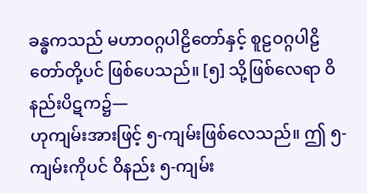ခန္ဓကသည် မဟာဝဂ္ဂပါဠိတော်နှင့် စူဠဝဂ္ဂပါဠိတော်တို့ပင် ဖြစ်ပေသည်။ [၅] သို့ဖြစ်လေရာ ဝိနည်းပိဋက၌—
ဟုကျမ်းအားဖြင့် ၅-ကျမ်းဖြစ်လေသည်။ ဤ ၅-ကျမ်းကိုပင် ဝိနည်း ၅-ကျမ်း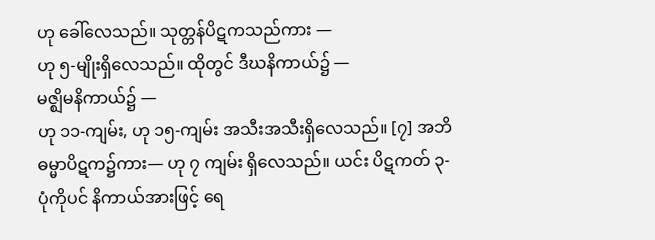ဟု ခေါ်လေသည်။ သုတ္တန်ပိဋကသည်ကား —
ဟု ၅-မျိုးရှိလေသည်။ ထိုတွင် ဒီဃနိကာယ်၌ —
မဇ္ဈိမနိကာယ်၌ —
ဟု ၁၁-ကျမ်း, ဟု ၁၅-ကျမ်း အသီးအသီးရှိလေသည်။ [၇] အဘိဓမ္မာပိဋက၌ကား— ဟု ၇ ကျမ်း ရှိလေသည်။ ယင်း ပိဋကတ် ၃-ပုံကိုပင် နိကာယ်အားဖြင့် ရေ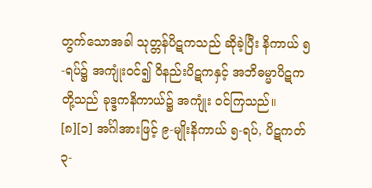တွက်သောအခါ သုတ္တန်ပိဋကသည် ဆိုခဲ့ပြီး နိကာယ် ၅-ရပ်၌ အကျုံးဝင်၍ ဝိနည်းပိဋကနှင့် အဘိဓမ္မာပိဋကတို့သည် ခုဒ္ဒကနိကာယ်၌ အကျုံး ဝင်ကြသည်။ [၈][၁] အင်္ဂါအားဖြင့် ၉-မျိုးနိကာယ် ၅-ရပ်, ပိဋကတ် ၃-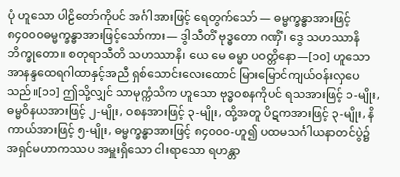ပုံ ဟူသော ပါဠိတော်ကိုပင် အင်္ဂါအားဖြင့် ရေတွက်သော် — ဓမ္မက္ခန္ဓာအားဖြင့် ၈၄၀၀၀ဓမ္မက္ခန္ဓာအားဖြင့်သော်ကား— ဒွါသီတိံ ဗုဒ္ဓတော ဂဏှိံ၊ ဒွေ သဟဿာနိ ဘိက္ခုတော။ စတုရာသီတိ သဟဿာနိ၊ ယေ မေ ဓမ္မာ ပဝတ္တိနော—[၁၀] ဟူသော အာနန္ဒထေရဂါထာနှင့်အညီ ရှစ်သောင်းလေးထောင် မြားမြောင်ကျယ်ဝန်းလှပေသည်။[၁၁] ဤသို့လျှင် သာမုက္ကံသိက ဟူသော ဗုဒ္ဓဝစနကိုပင် ရသအားဖြင့် ၁-မျိုး, ဓမ္မဝိနယအားဖြင့် ၂-မျိုး, ဝစနအားဖြင့် ၃-မျိုး, ထို့အတူ ပိဋကအားဖြင့် ၃-မျိုး, နိကာယ်အားဖြင့် ၅-မျိုး, ဓမ္မက္ခန္ဓာအားဖြင့် ၈၄၀၀၀-ဟူ၍ ပထမသင်္ဂါယနာတင်ပွဲ၌ အရှင်မဟာကဿပ အမှူးရှိသော ငါးရာသော ရဟန္တာ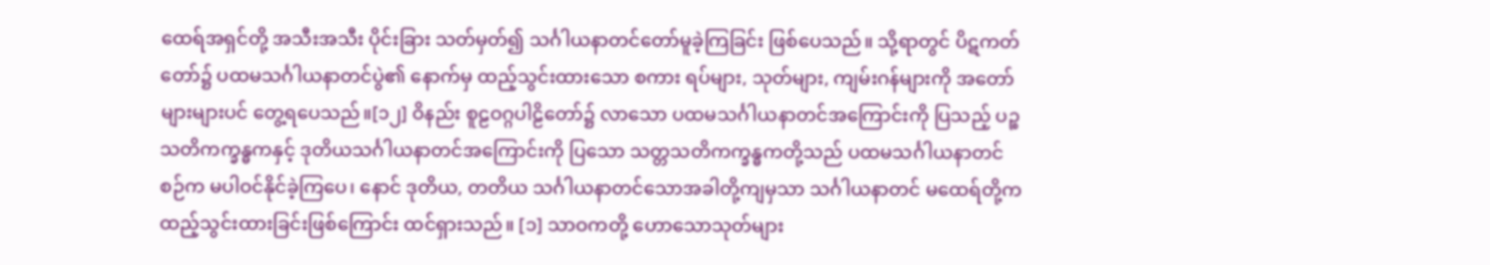ထေရ်အရှင်တို့ အသီးအသီး ပိုင်းခြား သတ်မှတ်၍ သင်္ဂါယနာတင်တော်မူခဲ့ကြခြင်း ဖြစ်ပေသည်။ သို့ရာတွင် ပိဋကတ်တော်၌ ပထမသင်္ဂါယနာတင်ပွဲ၏ နောက်မှ ထည့်သွင်းထားသော စကား ရပ်များ, သုတ်များ, ကျမ်းဂန်များကို အတော်များများပင် တွေ့ရပေသည်။[၁၂] ဝိနည်း စူဠဝဂ္ဂပါဠိတော်၌ လာသော ပထမသင်္ဂါယနာတင်အကြောင်းကို ပြသည့် ပဉ္စသတိကက္ခန္ဓကနှင့် ဒုတိယသင်္ဂါယနာတင်အကြောင်းကို ပြသော သတ္တသတိကက္ခန္ဓကတို့သည် ပထမသင်္ဂါယနာတင်စဉ်က မပါဝင်နိုင်ခဲ့ကြပေ၊ နောင် ဒုတိယ, တတိယ သင်္ဂါယနာတင်သောအခါတို့ကျမှသာ သင်္ဂါယနာတင် မထေရ်တို့က ထည့်သွင်းထားခြင်းဖြစ်ကြောင်း ထင်ရှားသည်။ [၁] သာဝကတို့ ဟောသောသုတ်များ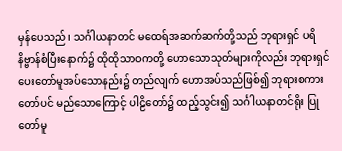မှန်ပေသည်၊ သင်္ဂါယနာတင် မထေရ်အဆက်ဆက်တို့သည် ဘုရားရှင် ပရိနိဗ္ဗာန်စံပြီးနောက်၌ ထိုထိုသာဝကတို့ ဟောသောသုတ်များကိုလည်း ဘုရားရှင်ပေးတော်မူအပ်သောနည်း၌ တည်လျက် ဟောအပ်သည်ဖြစ်၍ ဘုရားစကားတော်ပင် မည်သောကြောင့် ပါဠိတော်၌ ထည့်သွင်း၍ သင်္ဂါယနာတင်ရိုး ပြုတော်မူ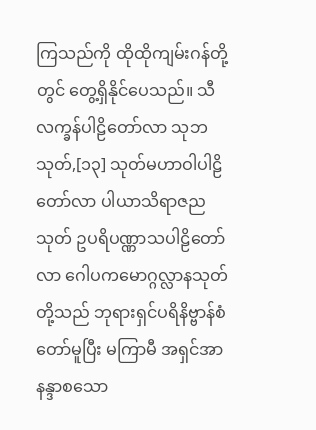ကြသည်ကို ထိုထိုကျမ်းဂန်တို့တွင် တွေ့ရှိနိုင်ပေသည်။ သီလက္ခန်ပါဠိတော်လာ သုဘသုတ်,[၁၃] သုတ်မဟာဝါပါဠိတော်လာ ပါယာသိရာဇညသုတ် ဥပရိပဏ္ဏာသပါဠိတော်လာ ဂေါပကမောဂ္ဂလ္လာနသုတ်တို့သည် ဘုရားရှင်ပရိနိဗ္ဗာန်စံတော်မူပြီး မကြာမီ အရှင်အာနန္ဒာစသော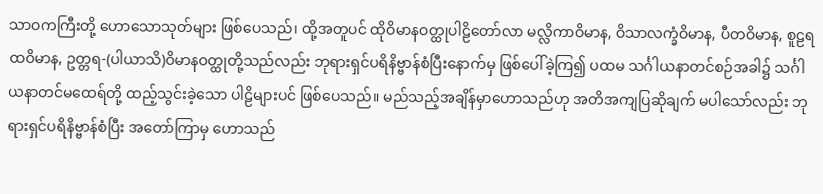သာဝကကြီးတို့ ဟောသောသုတ်များ ဖြစ်ပေသည်၊ ထို့အတူပင် ထိုဝိမာနဝတ္ထုပါဠိတော်လာ မလ္လိကာဝိမာန, ဝိသာလက္ခံဝိမာန, ပီတဝိမာန, စူဠရထဝိမာန, ဥတ္တရ-(ပါယာသိ)ဝိမာနဝတ္ထုတို့သည်လည်း ဘုရားရှင်ပရိနိဗ္ဗာန်စံပြီးနောက်မှ ဖြစ်ပေါ်ခဲ့ကြ၍ ပထမ သင်္ဂါယနာတင်စဉ်အခါ၌ သင်္ဂါယနာတင်မထေရ်တို့ ထည့်သွင်းခဲ့သော ပါဠိများပင် ဖြစ်ပေသည်။ မည်သည့်အချိန်မှာဟောသည်ဟု အတိအကျပြဆိုချက် မပါသော်လည်း ဘုရားရှင်ပရိနိဗ္ဗာန်စံပြီး အတော်ကြာမှ ဟောသည်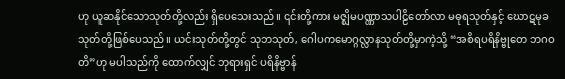ဟု ယူဆနိုင်သောသုတ်တို့လည်း ရှိပေသေးသည်။ ၎င်းတို့ကား မဇ္ဈိမပဏ္ဏာသပါဠိတော်လာ မဓုရသုတ်နှင့် ဃောဋမုခသုတ်တို့ဖြစ်ပေသည်။ ယင်းသုတ်တို့တွင် သုဘသုတ်, ဂေါပကမောဂ္ဂလ္လာနသုတ်တို့မှာကဲ့သို့ “အစိရပရိနိဗ္ဗုတေ ဘဂဝတိ”ဟု မပါသည်ကို ထောက်လျှင် ဘုရားရှင် ပရိနိဗ္ဗာန်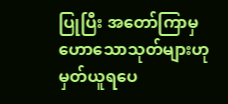ပြုပြီး အတော်ကြာမှ ဟောသောသုတ်များဟု မှတ်ယူရပေ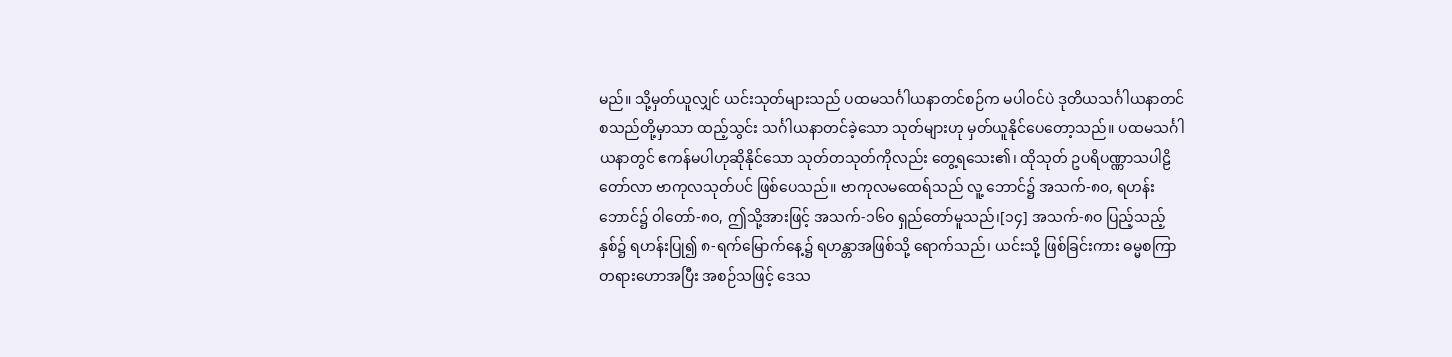မည်။ သို့မှတ်ယူလျှင် ယင်းသုတ်များသည် ပထမသင်္ဂါယနာတင်စဉ်က မပါဝင်ပဲ ဒုတိယသင်္ဂါယနာတင် စသည်တို့မှာသာ ထည့်သွင်း သင်္ဂါယနာတင်ခဲ့သော သုတ်များဟု မှတ်ယူနိုင်ပေတော့သည်။ ပထမသင်္ဂါယနာတွင် ဧကန်မပါဟုဆိုနိုင်သော သုတ်တသုတ်ကိုလည်း တွေ့ရသေး၏၊ ထိုသုတ် ဥပရိပဏ္ဏာသပါဠိတော်လာ ဗာကုလသုတ်ပင် ဖြစ်ပေသည်။ ဗာကုလမထေရ်သည် လူ့ ဘောင်၌ အသက်-၈၀, ရဟန်းဘောင်၌ ဝါတော်-၈ဝ, ဤသို့အားဖြင့် အသက်-၁၆၀ ရှည်တော်မူသည်၊[၁၄] အသက်-၈ဝ ပြည့်သည့်နှစ်၌ ရဟန်းပြု၍ ၈-ရက်မြောက်နေ့၌ ရဟန္တာအဖြစ်သို့ ရောက်သည်၊ ယင်းသို့ ဖြစ်ခြင်းကား ဓမ္မစကြာတရားဟောအပြီး အစဉ်သဖြင့် ဒေသ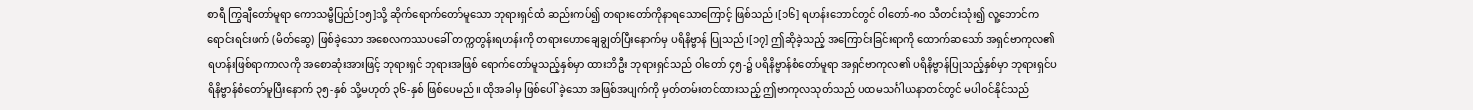စာရီ ကြွချီတော်မူရာ ကောသမ္ဗီပြည်[၁၅]သို့ ဆိုက်ရောက်တော်မူသော ဘုရားရှင်ထံ ဆည်းကပ်၍ တရားတော်ကိုနာရသောကြောင့် ဖြစ်သည်၊[၁၆] ရဟန်းဘောင်တွင် ဝါတော်-၈ဝ သီတင်းသုံး၍ လူ့ဘောင်က ရောင်းရင်းဖက် (မိတ်ဆွေ) ဖြစ်ခဲ့သော အစေလကဿပခေါ် တက္ကတွန်းရဟန်းကို တရားဟောချေချွတ်ပြီးနောက်မှ ပရိနိဗ္ဗာန် ပြုသည်၊[၁၇] ဤဆိုခဲ့သည့် အကြောင်းခြင်းရာကို ထောက်ဆသော် အရှင်ဗာကုလ၏ ရဟန်းဖြစ်ရာကာလကို အစောဆုံးအားဖြင့် ဘုရားရှင် ဘုရားအဖြစ် ရောက်တော်မူသည့်နှစ်မှာ ထားဘိဦး ဘုရားရှင်သည် ဝါတော် ၄၅-၌ ပရိနိဗ္ဗာန်စံတော်မူရာ အရှင်ဗာကုလ၏ ပရိနိဗ္ဗာန်ပြုသည့်နှစ်မှာ ဘုရားရှင်ပရိနိဗ္ဗာန်စံတော်မူပြီးနောက် ၃၅-နှစ် သို့မဟုတ် ၃၆-နှစ် ဖြစ်ပေမည်။ ထိုအခါမှ ဖြစ်ပေါ် ခဲ့သော အဖြစ်အပျက်ကို မှတ်တမ်းတင်ထားသည့် ဤဗာကုလသုတ်သည် ပထမသင်္ဂါယနာတင်တွင် မပါဝင်နိုင်သည်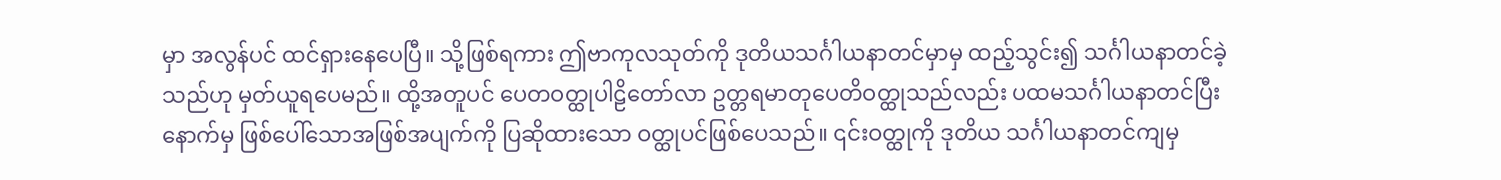မှာ အလွန်ပင် ထင်ရှားနေပေပြီ။ သို့ဖြစ်ရကား ဤဗာကုလသုတ်ကို ဒုတိယသင်္ဂါယနာတင်မှာမှ ထည့်သွင်း၍ သင်္ဂါယနာတင်ခဲ့သည်ဟု မှတ်ယူရပေမည်။ ထို့အတူပင် ပေတဝတ္ထုပါဠိတော်လာ ဥတ္တရမာတုပေတိဝတ္ထုသည်လည်း ပထမသင်္ဂါယနာတင်ပြီးနောက်မှ ဖြစ်ပေါ်သောအဖြစ်အပျက်ကို ပြဆိုထားသော ဝတ္ထုပင်ဖြစ်ပေသည်။ ၎င်းဝတ္ထုကို ဒုတိယ သင်္ဂါယနာတင်ကျမှ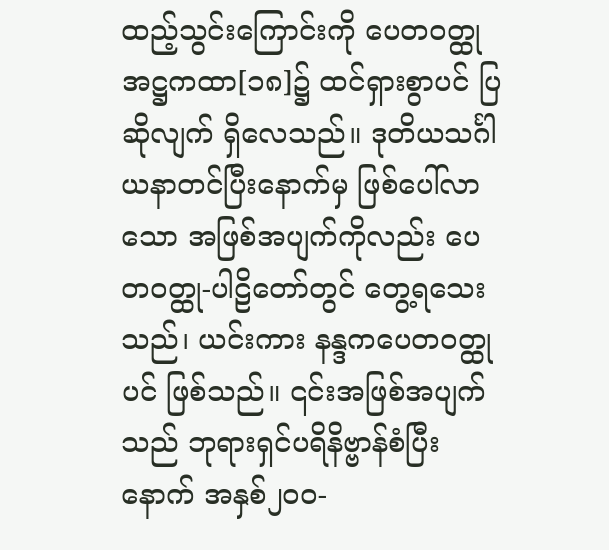ထည့်သွင်းကြောင်းကို ပေတဝတ္ထုအဋ္ဌကထာ[၁၈]၌ ထင်ရှားစွာပင် ပြဆိုလျက် ရှိလေသည်။ ဒုတိယသင်္ဂါယနာတင်ပြီးနောက်မှ ဖြစ်ပေါ်လာသော အဖြစ်အပျက်ကိုလည်း ပေတဝတ္ထု-ပါဠိတော်တွင် တွေ့ရသေးသည်၊ ယင်းကား နန္ဒကပေတဝတ္ထုပင် ဖြစ်သည်။ ၎င်းအဖြစ်အပျက်သည် ဘုရားရှင်ပရိနိဗ္ဗာန်စံပြီးနောက် အနှစ်၂၀၀-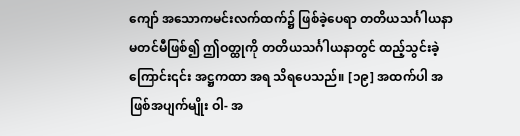ကျော် အသောကမင်းလက်ထက်၌ ဖြစ်ခဲ့ပေရာ တတိယသင်္ဂါယနာမတင်မီဖြစ်၍ ဤဝတ္ထုကို တတိယသင်္ဂါယနာတွင် ထည့်သွင်းခဲ့ကြောင်း၎င်း အဋ္ဌကထာ အရ သိရပေသည်။ [၁၉] အထက်ပါ အဖြစ်အပျက်မျိုး ဝါ- အ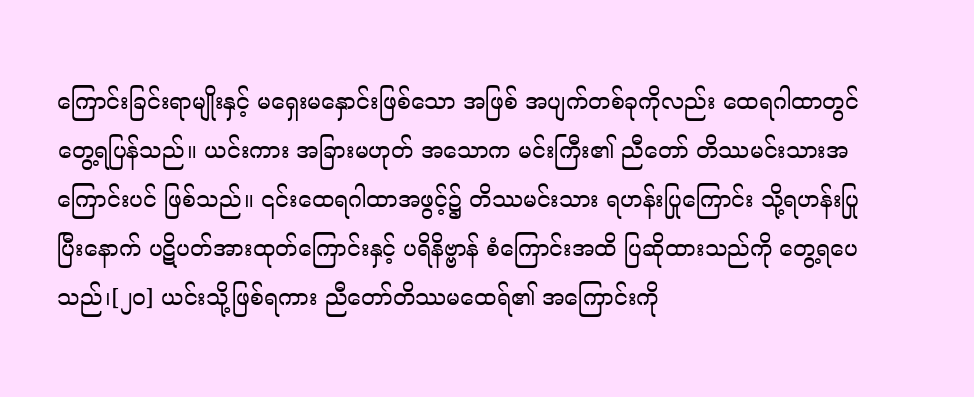ကြောင်းခြင်းရာမျိုးနှင့် မရှေးမနှောင်းဖြစ်သော အဖြစ် အပျက်တစ်ခုကိုလည်း ထေရဂါထာတွင် တွေ့ရပြန်သည်။ ယင်းကား အခြားမဟုတ် အသောက မင်းကြီး၏ ညီတော် တိဿမင်းသားအကြောင်းပင် ဖြစ်သည်။ ၎င်းထေရဂါထာအဖွင့်၌ တိဿမင်းသား ရဟန်းပြုကြောင်း သို့ရဟန်းပြုပြီးနောက် ပဋိပတ်အားထုတ်ကြောင်းနှင့် ပရိနိဗ္ဗာန် စံကြောင်းအထိ ပြဆိုထားသည်ကို တွေ့ရပေသည်၊[၂၀] ယင်းသို့ဖြစ်ရကား ညီတော်တိဿမထေရ်၏ အကြောင်းကို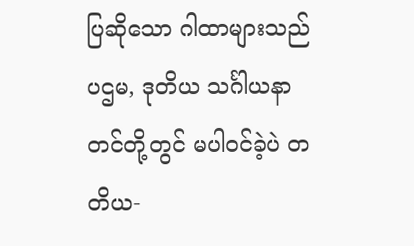ပြဆိုသော ဂါထာများသည် ပဌမ, ဒုတိယ သင်္ဂါယနာတင်တို့တွင် မပါဝင်ခဲ့ပဲ တတိယ-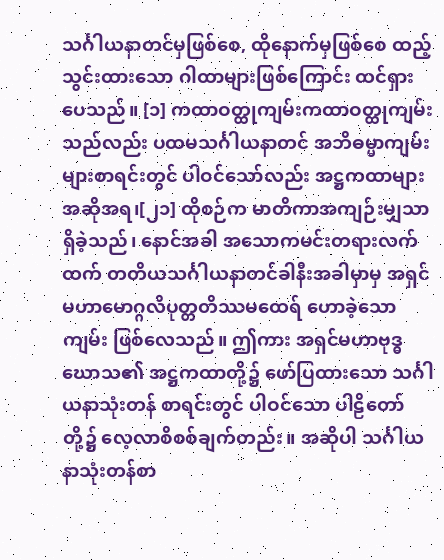သင်္ဂါယနာတင်မှဖြစ်စေ, ထိုနောက်မှဖြစ်စေ ထည့်သွင်းထားသော ဂါထာများဖြစ်ကြောင်း ထင်ရှားပေသည်။ [၁] ကထာဝတ္ထုကျမ်းကထာဝတ္ထုကျမ်းသည်လည်း ပထမသင်္ဂါယနာတင် အဘိဓမ္မာကျမ်းများစာရင်းတွင် ပါဝင်သော်လည်း အဋ္ဌကထာများအဆိုအရ၊[၂၁] ထိုစဉ်က မာတိကာအကျဉ်းမျှသာ ရှိခဲ့သည်၊ နောင်အခါ အသောကမင်းတရားလက်ထက် တတိယသင်္ဂါယနာတင်ခါနီးအခါမှာမှ အရှင်မဟာမောဂ္ဂလိပုတ္တတိဿမထေရ် ဟောခဲ့သောကျမ်း ဖြစ်လေသည်။ ဤကား အရှင်မဟာဗုဒ္ဓဃောသ၏ အဋ္ဌကထာတို့၌ ဖော်ပြထားသော သင်္ဂါယနာသုံးတန် စာရင်းတွင် ပါဝင်သော ပါဠိတော်တို့၌ လေ့လာစိစစ်ချက်တည်း။ အဆိုပါ သင်္ဂါယနာသုံးတန်စာ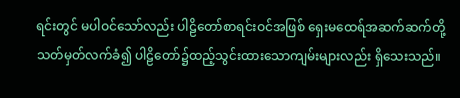ရင်းတွင် မပါဝင်သော်လည်း ပါဠိတော်စာရင်းဝင်အဖြစ် ရှေးမထေရ်အဆက်ဆက်တို့ သတ်မှတ်လက်ခံ၍ ပါဠိတော်၌ထည့်သွင်းထားသောကျမ်းများလည်း ရှိသေးသည်။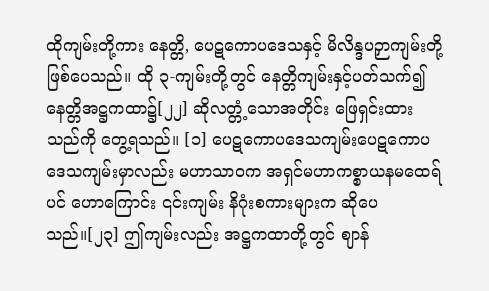ထိုကျမ်းတို့ကား နေတ္တိ, ပေဋကောပဒေသနှင့် မိလိန္ဒပဉှာကျမ်းတို့ ဖြစ်ပေသည်။ ထို ၃-ကျမ်းတို့တွင် နေတ္တိကျမ်းနှင့်ပတ်သက်၍ နေတ္တိအဋ္ဌကထာ၌[၂၂] ဆိုလတ္တံ့သောအတိုင်း ဖြေရှင်းထားသည်ကို တွေ့ရသည်။ [၁] ပေဋကောပဒေသကျမ်းပေဋကောပဒေသကျမ်းမှာလည်း မဟာသာဝက အရှင်မဟာကစ္စာယနမထေရ်ပင် ဟောကြောင်း ၎င်းကျမ်း နိဂုံးစကားများက ဆိုပေသည်။[၂၃] ဤကျမ်းလည်း အဋ္ဌကထာတို့တွင် ဈာန်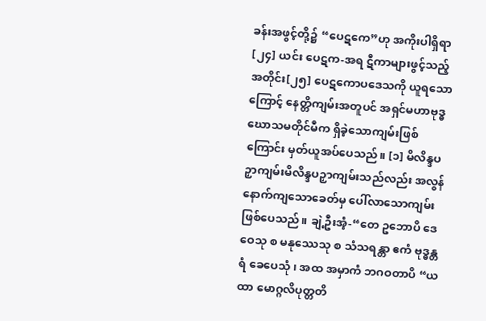ခန်းအဖွင့်တို့၌ “ပေဋကေ”ဟု အကိုးပါရှိရာ[၂၄] ယင်း ပေဋက-အရ ဋီကာများဖွင့်သည့်အတိုင်း[၂၅] ပေဋကောပဒေသကို ယူရသောကြောင့် နေတ္တိကျမ်းအတူပင် အရှင်မဟာဗုဒ္ဓဃောသမတိုင်မီက ရှိခဲ့သောကျမ်းဖြစ်ကြောင်း မှတ်ယူအပ်ပေသည်။ [၁] မိလိန္ဒပဉှာကျမ်းမိလိန္ဒပဉှာကျမ်းသည်လည်း အလွန်နောက်ကျသောခေတ်မှ ပေါ်လာသောကျမ်းဖြစ်ပေသည်။ ချဲ့ဦးအံ့-“တေ ဥဘောပိ ဒေဝေသု စ မနုဿေသု စ သံသရန္တာ ဧကံ ဗုဒ္ဓန္တရံ ခေပေသုံ၊ အထ အမှာကံ ဘဂဝတာပိ “ယထာ မောဂ္ဂလိပုတ္တတိ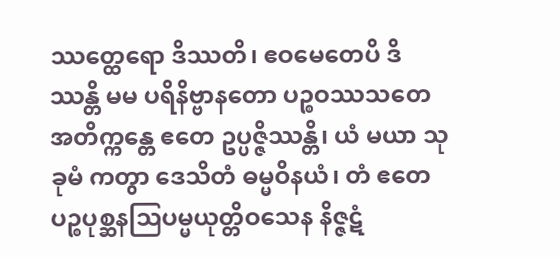ဿတ္ထေရော ဒိဿတိ၊ ဧဝမေတေပိ ဒိဿန္တိ မမ ပရိနိဗ္ဗာနတော ပဉ္စဝဿသတေ အတိက္ကန္တေ ဧတေ ဥပ္ပဇ္ဇိဿန္တိ၊ ယံ မယာ သုခုမံ ကတွာ ဒေသိတံ ဓမ္မဝိနယံ၊ တံ ဧတေ ပဉ္စပုစ္ဆနဩပမ္မယုတ္တိဝသေန နိဇ္ဇဋံ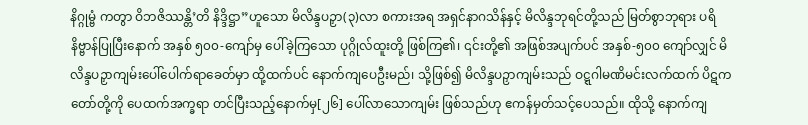နိဂ္ဂုမ္ဗံ ကတွာ ဝိဘဇိဿန္တိ’တိ နိဒ္ဒိဋ္ဌာ”ဟူသော မိလိန္ဒပဉှာ(၃)လာ စကားအရ အရှင်နာဂသိန်နှင့် မိလိန္ဒဘုရင်တို့သည် မြတ်စွာဘုရား ပရိနိဗ္ဗာန်ပြုပြီးနောက် အနှစ် ၅၀၀-ကျော်မှ ပေါ်ခဲ့ကြသော ပုဂ္ဂိုလ်ထူးတို့ ဖြစ်ကြ၏၊ ၎င်းတို့၏ အဖြစ်အပျက်ပင် အနှစ်-၅၀၀ ကျော်လျှင် မိလိန္ဒပဉှာကျမ်းပေါ်ပေါက်ရာခေတ်မှာ ထို့ထက်ပင် နောက်ကျပေဦးမည်၊ သို့ဖြစ်၍ မိလိန္ဒပဉှာကျမ်းသည် ဝဋ္ဋဂါမဏိမင်းလက်ထက် ပိဋကတော်တို့ကို ပေထက်အက္ခရာ တင်ပြီးသည့်နောက်မှ[၂၆] ပေါ်လာသောကျမ်း ဖြစ်သည်ဟု ဧကန်မှတ်သင့်ပေသည်။ ထိုသို့ နောက်ကျ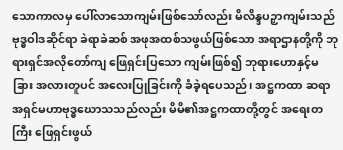သောကာလမှ ပေါ်လာသောကျမ်းဖြစ်သော်လည်း မိလိန္ဒပဉှာကျမ်းသည် ဗုဒ္ဓဝါဒဆိုင်ရာ ခဲရာခဲဆစ် အဖုအထစ်သဖွယ်ဖြစ်သော အရာဌာနတို့ကို ဘုရားရှင်အလိုတော်ကျ ဖြေရှင်းပြသော ကျမ်းဖြစ်၍ ဘုရားဟောနှင့်မခြား အလားတူပင် အလေးပြုခြင်းကို ခံခဲ့ရပေသည်၊ အဋ္ဌကထာ ဆရာ အရှင်မဟာဗုဒ္ဓဃောသသည်လည်း မိမိ၏အဋ္ဌကထာတို့တွင် အရေးတကြီး ဖြေရှင်းဖွယ်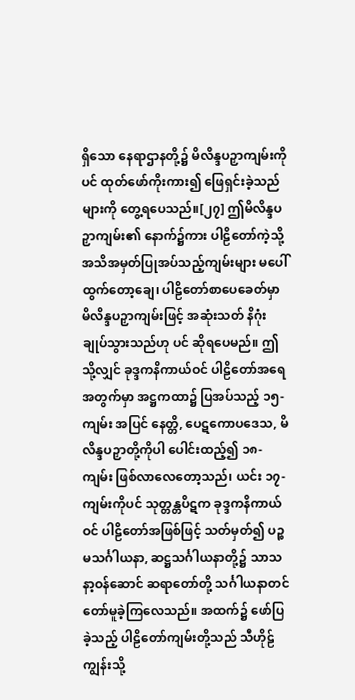ရှိသော နေရာဌာနတို့၌ မိလိန္ဒပဉှာကျမ်းကိုပင် ထုတ်ဖော်ကိုးကား၍ ဖြေရှင်းခဲ့သည်များကို တွေ့ရပေသည်။[၂၇] ဤမိလိန္ဒပဉှာကျမ်း၏ နောက်၌ကား ပါဠိတော်ကဲ့သို့ အသိအမှတ်ပြုအပ်သည့်ကျမ်းများ မပေါ် ထွက်တော့ချေ၊ ပါဠိတော်စာပေခေတ်မှာ မိလိန္ဒပဉှာကျမ်းဖြင့် အဆုံးသတ် နိဂုံးချုပ်သွားသည်ဟု ပင် ဆိုရပေမည်။ ဤသို့လျှင် ခုဒ္ဒကနိကာယ်ဝင် ပါဠိတော်အရေအတွက်မှာ အဋ္ဌကထာ၌ ပြအပ်သည့် ၁၅-ကျမ်း အပြင် နေတ္တိ, ပေဋကောပဒေသ, မိလိန္ဒပဉှာတို့ကိုပါ ပေါင်းထည့်၍ ၁၈-ကျမ်း ဖြစ်လာလေတော့သည်၊ ယင်း ၁၇-ကျမ်းကိုပင် သုတ္တန္တပိဋက ခုဒ္ဒကနိကာယ်ဝင် ပါဠိတော်အဖြစ်ဖြင့် သတ်မှတ်၍ ပဉ္စမသင်္ဂါယနာ, ဆဋ္ဌသင်္ဂါယနာတို့၌ သာသနာ့ဝန်ဆောင် ဆရာတော်တို့ သင်္ဂါယနာတင်တော်မူခဲ့ကြလေသည်။ အထက်၌ ဖော်ပြခဲ့သည့် ပါဠိတော်ကျမ်းတို့သည် သီဟိုဠ်ကျွန်းသို့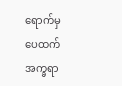ရောက်မှ ပေထက်အက္ခရာ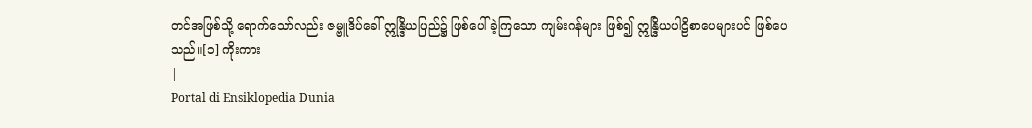တင်အဖြစ်သို့ ရောက်သော်လည်း ဇမ္ဗူဒိပ်ခေါ် ဣန္ဒြိယပြည်၌ ဖြစ်ပေါ်ခဲ့ကြသော ကျမ်းဂန်များ ဖြစ်၍ ဣန္ဒြိယပါဠိစာပေများပင် ဖြစ်ပေသည်။[၁] ကိုးကား
|
Portal di Ensiklopedia Dunia